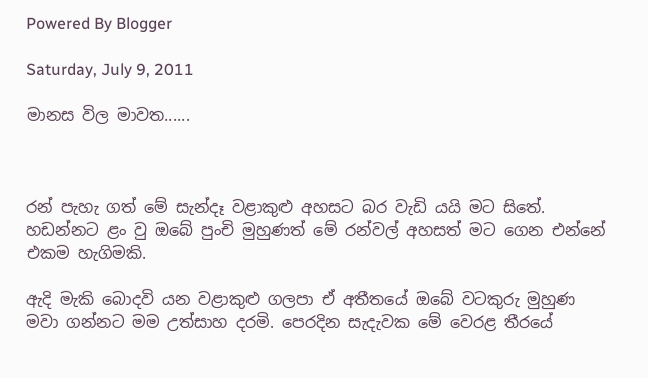Powered By Blogger

Saturday, July 9, 2011

මානස විල මාවත......



රන් පැහැ ගත් මේ සැන්දෑ වළාකුළු අහසට බර වැඩි යයි මට සිතේ. හඩන්නට ළං වු ඔබේ පුංචි මුහුණත් මේ රන්වල් අහසත් මට ගෙන එන්නේ එකම හැගිමකි.

ඇදි මැකි බොදවි යන වළාකුළු ගලපා ඒ අතීතයේ ඔබේ වටකුරු මුහුණ මවා ගන්නට මම උත්සාහ දරමි. පෙරදින සැදැවක මේ වෙරළ තීරයේ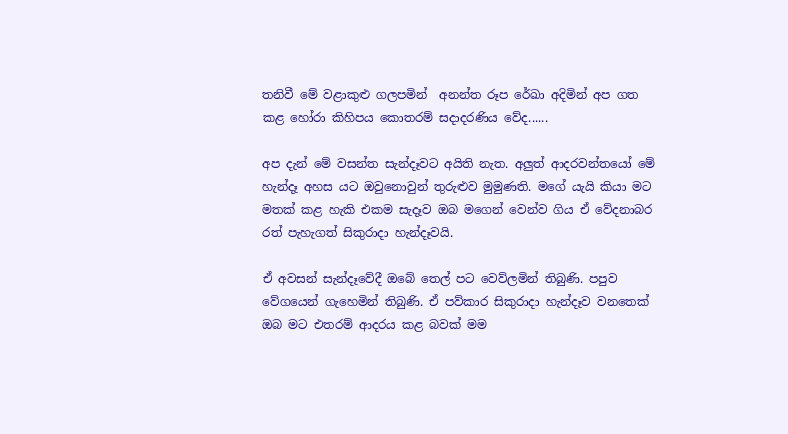තනිවී මේ වළාකුළු ගලපමින්  අනන්ත රූප රේඛා අදිමින් අප ගත කළ හෝරා කිහිපය කොතරම් සදාදරණිය වේද......

අප දැන් මේ වසන්ත සැන්දෑවට අයිති නැත. අලුත් ආදරවන්තයෝ මේ හැන්දෑ අහස යට ඔවුනොවුන් තුරුළුව මුමුණති. මගේ යැයි කියා මට මතක් කළ හැකි එකම සැදෑව ඔබ මගෙන් වෙන්ව ගිය ඒ වේදනාබර රත් පැහැගත් සිකුරාදා හැන්දෑවයි.

ඒ අවසන් සැන්දෑවේදී ඔබේ තෙල් පට වෙව්ලමින් තිබුණි. පපුව වේගයෙන් ගැහෙමින් තිබුණි. ඒ පව්කාර සිකුරාදා හැන්දෑව වනතෙක් ඔබ මට එතරම් ආදරය කළ බවක් මම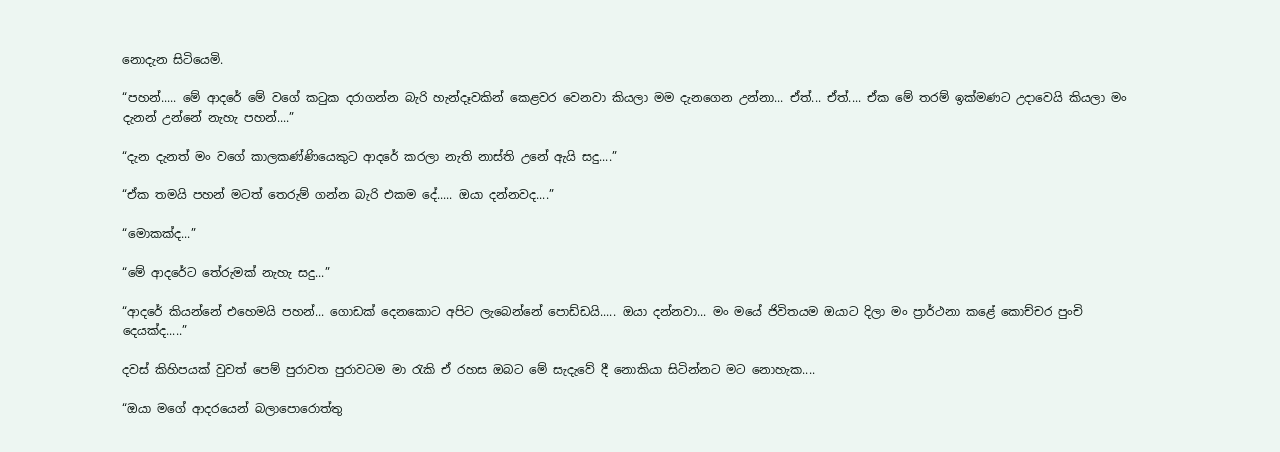නොදැන සිටියෙමි.

“පහන්..... මේ ආදරේ මේ වගේ කටුක දරාගන්න බැරි හැන්දෑවකින් කෙළවර වෙනවා කියලා මම දැනගෙන උන්නා... ඒත්... ඒත්.... ඒක මේ තරම් ඉක්මණට උදාවෙයි කියලා මං දැනන් උන්නේ නැහැ පහන්....”

“දැන දැනත් මං වගේ කාලකණ්ණියෙකුට ආදරේ කරලා නැති නාස්ති උනේ ඇයි සදු....”

“ඒක තමයි පහන් මටත් තෙරුම් ගන්න බැරි එකම දේ..... ඔයා දන්නවද....”

“මොකක්ද...”

“මේ ආදරේට තේරුමක් නැහැ සදු...”

“ආදරේ කියන්නේ එහෙමයි පහන්... ගොඩක් දෙනකොට අපිට ලැබෙන්නේ පොඩ්ඩයි..... ඔයා දන්නවා... මං මයේ ජිවිතයම ඔයාට දිලා මං ප්‍රාර්ථනා කළේ කොච්චර පුංචි දෙයක්ද.....”

දවස් කිහිපයක් වුවත් පෙම් පුරාවත පුරාවටම මා රැකි ඒ රහස ඔබට මේ සැදැවේ දී නොකියා සිටින්නට මට නොහැක....

“ඔයා මගේ ආදරයෙන් බලාපොරොත්තු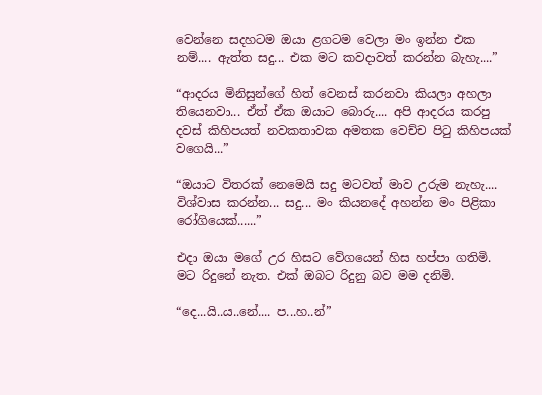වෙන්නෙ සදහටම ඔයා ළගටම වෙලා මං ඉන්න එක නම්.... ඇත්ත සදු... එක මට කවදාවත් කරන්න බැහැ....”

“ආදරය මිනිසුන්ගේ හිත් වෙනස් කරනවා කියලා අහලා තියෙනවා... ඒත් ඒක ඔයාට බොරු.... අපි ආදරය කරපු දවස් කිහිපයත් නවකතාවක අමතක වෙච්ච පිටු කිහිපයක් වගෙයි...”

“ඔයාට විතරක් නෙමෙයි සදු මටවත් මාව උරුම නැහැ.... විශ්වාස කරන්න... සදු... මං කියනදේ අහන්න මං පිළිකා රෝගියෙක්......”

එදා ඔයා මගේ උර හිසට වේගයෙන් හිස හප්පා ගතිමි. මට රිදුනේ නැත. එක් ඔබට රිදුනු බව මම දනිමි.

“දෙ...යි..ය..නේ.... ප...හ..න්”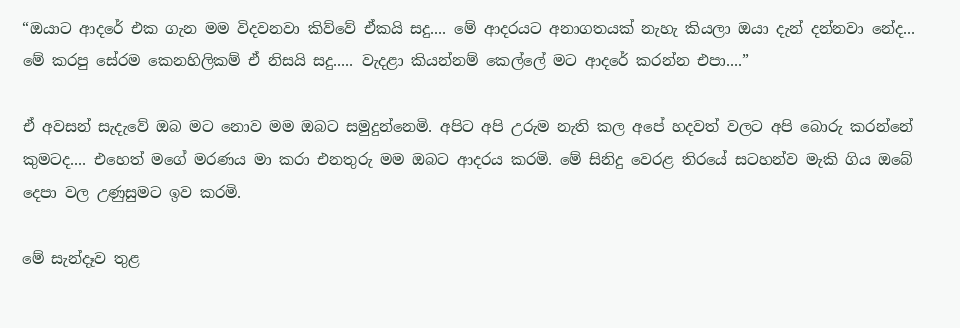“ඔයාට ආදරේ එක ගැන මම විදවනවා කිව්වේ ඒකයි සදු.... මේ ආදරයට අනාගතයක් නැහැ කියලා ඔයා දැන් දන්නවා නේද... මේ කරපු සේරම කෙනහිලිකම් ඒ නිසයි සදු..... වැදළා කියන්නම් කෙල්ලේ මට ආදරේ කරන්න එපා....”

ඒ අවසන් සැදැවේ ඔබ මට නොව මම ඔබට සමුදුන්නෙමි. අපිට අපි උරුම නැති කල අපේ හදවත් වලට අපි බොරු කරන්නේ කුමටද.... එහෙත් මගේ මරණය මා කරා එනතුරු මම ඔබට ආදරය කරමි. මේ සිනිදු වෙරළ තිරයේ සටහන්ව මැකි ගිය ඔබේ දෙපා වල උණුසුමට ඉව කරමි.

මේ සැන්දෑව තුළ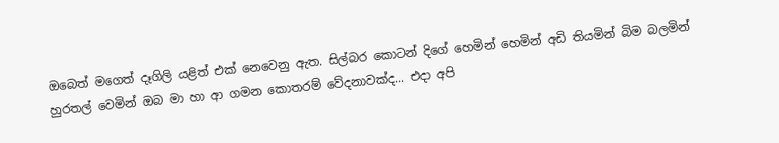ඔබෙත් මගෙත් දෑගිලි යළිත් එක් නෙවෙනු ඇත. සිල්බර කොටන් දිගේ හෙමින් හෙමින් අඩි තියමින් බිම බලමින් හුරතල් වෙමින් ඔබ මා හා ආ ගමන කොතරම් වේදනාවක්ද... එදා අපි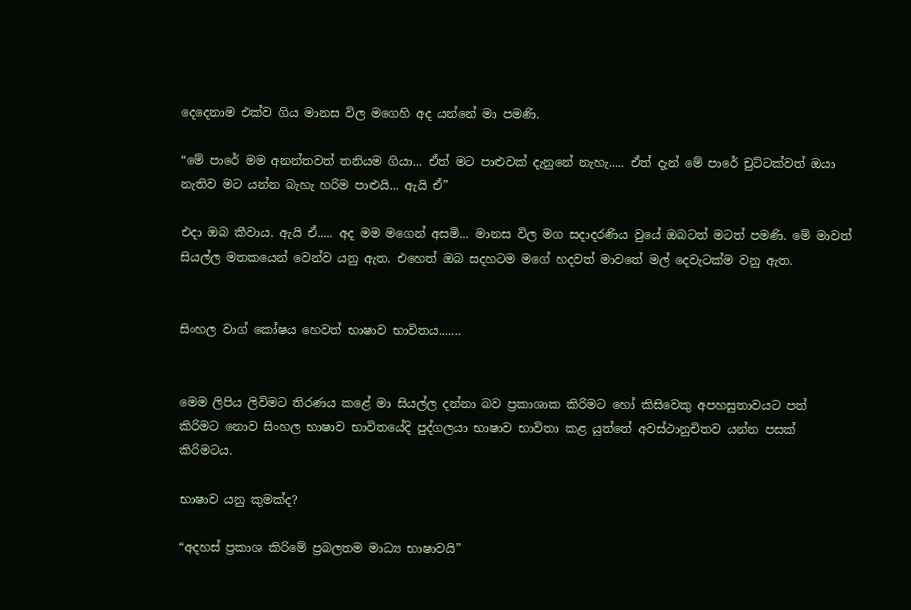දෙදෙනාම එක්ව ගිය මානස විල මගෙහි අද යන්නේ මා පමණි.

“මේ පාරේ මම අනන්තවත් තනියම ගියා... ඒත් මට පාළුවක් දැනුනේ නැහැ..... ඒත් දැන් මේ පාරේ චුට්ටක්වත් ඔයා නැතිව මට යන්න බැහැ හරිම පාළුයි... ඇයි ඒ”

එදා ඔබ කීවාය. ඇයි ඒ..... අද මම මගෙන් අසමි... මානස විල මග සදාදරණිය වුයේ ඔබටත් මටත් පමණි. මේ මාවත් සියල්ල මතකයෙන් වෙන්ව යනු ඇත. එහෙත් ඔබ සදහටම මගේ හදවත් මාවතේ මල් දෙවැටක්ම වනු ඇත.


සිංහල වා‍ග් කෝෂය හෙවත් භාෂාව භාවිතය.......


මෙම ලිපිය ලිවිමට තිරණය කළේ මා සියල්ල දන්නා බව ප්‍රකාශාක කිරිමට හෝ ‍කිසිවෙකු අපහසුතාවයට පත් කිරිමට නොව සිංහල භාෂාව භාවිතයේදි පුද්ගලයා භාෂාව භාවිතා කළ යුත්තේ අවස්ථානුචිතව යන්න පසක් කිරිමටය.

භාෂාව යනු කුමක්ද?

“අදහස් ප්‍රකාශ කිරිමේ ප්‍රබලතම මාධ්‍ය භාෂාවයි”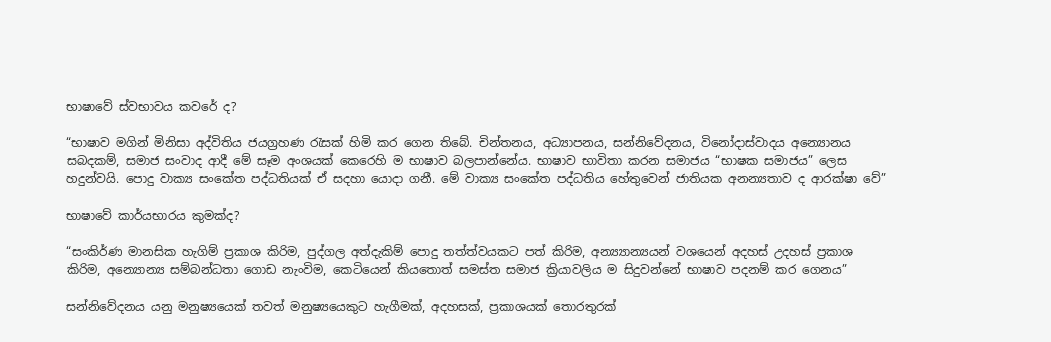භාෂාවේ ස්වභාවය කවරේ ද?

“භාෂාව මගින් මිනිසා අද්විතිය ජයග්‍රහණ රැසක් හිමි කර ගෙන තිබේ. චින්තනය, අධ්‍යාපනය, සන්නිවේදනය, විනෝදාස්වාදය අන්‍යොනය සබදකම්, සමාජ සංවාද ආදී මේ සෑම අංශයක් කෙරෙහි ම භාෂාව බලපාන්නේය. භාෂාව භාවිතා කරන සමාජය “භාෂක සමාජය” ලෙස හදුන්වයි. පොදු වාක්‍ය සංකේත පද්ධතියක් ඒ සදහා යොදා ගනී. මේ වාක්‍ය සංකේත පද්ධතිය හේතුවෙන් ජාතියක අනන්‍යතාව ද ආරක්ෂා වේ”

භාෂාවේ කාර්යභාරය කුමක්ද?

“සංකිර්ණ මානසික හැගිම් ප්‍රකාශ කිරිම, පුද්ගල අත්දැකිම් පොදු තත්ත්වයකට පත් කිරිම, අන්‍ය්‍යාන්‍යයන් වශයෙන් අදහස් උදහස් ප්‍රකාශ කිරිම, අන්‍යොන්‍ය සම්බන්ධතා ගොඩ නැංවිම, කෙටියෙන් කියතොත් සමස්ත සමාජ ක්‍රියාවලිය ම සිදුවන්නේ භාෂාව පදනම් කර ගෙනය”

සන්නිවේදනය යනු මනුෂ්‍යයෙක් තවත් මනුෂ්‍යයෙකුට හැගීමක්, අදහසක්, ප්‍රකාශයක් තොරතුරක්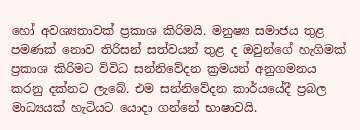හෝ අවශ්‍යතාවක් ප්‍රකාශ කිරිමයි. මනුෂ්‍ය සමාජය තුළ පමණක් නොව තිරිසන් සත්වයන් තුළ ද ඔවුන්ගේ හැගිමක් ප්‍රකාශ කිරිමට විවිධ සන්නිවේදන ක්‍රමයන් අනුගමනය කරනු දක්නට ලැබේ. එම සන්නිවේදන කාර්යයේදී ප්‍රබල මාධ්‍යයක් හැටියට යොදා ගන්නේ භාෂාවයි.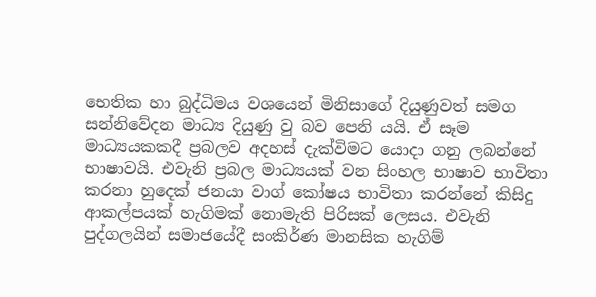භෙතික හා බුද්ධිමය වශයෙන් මිනිසාගේ දියුණුවත් සමග සන්නිවේදන මාධ්‍ය දියුණු වු බව පෙනි යයි. ඒ සෑම මාධ්‍යයකකදී ප්‍රබලව අදහස් දැක්විමට යොදා ගනු ලබන්නේ භාෂාවයි. එවැනි ප්‍රබල මාධ්‍යයක් වන සිංහල භාෂාව භාවිතා කරනා හුදෙක් ජනයා වාග් කෝෂය භාවිතා කරන්නේ කිසිදු ආකල්පයක් හැගිමක් නොමැති පිරිසක් ලෙසය. එවැනි පුද්ගලයින් සමාජයේදී සංකිර්ණ මානසික හැගිම්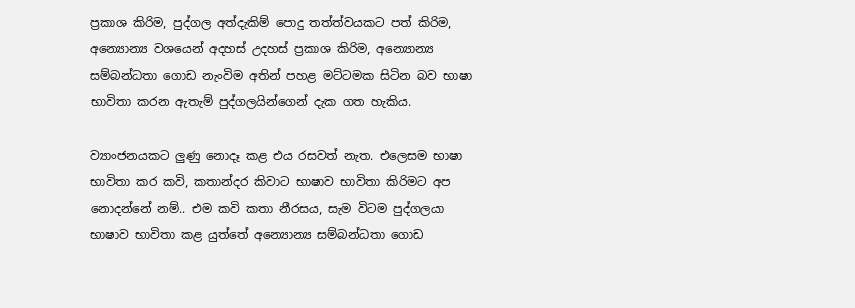ප්‍රකාශ කිරිම, පුද්ගල අත්දැකිම් පොදු තත්ත්වයකට පත් කිරිම, අන්‍යොන්‍ය වශයෙන් අදහස් උදහස් ප්‍රකාශ කිරිම, අන්‍යොන්‍ය සම්බන්ධතා ගොඩ නැංවිම අතින් පහළ මට්ටමක සිටින බව භාෂා භාවිතා කරන ඇතැම් පුද්ගලයින්ගෙන් දැක ගත හැකිය.

ව්‍යාංජනයකට ලුණු නොදෑ කළ එය රසවත් නැත. එලෙසම භාෂා භාවිතා කර කවි, කතාන්දර කිවාට භාෂාව භාවිතා කිරිමට අප නොදන්නේ නම්.. එම කවි කතා නීරසය, සැම විටම පුද්ගලයා භාෂාව භාවිතා කළ යුත්තේ අන්‍යොන්‍ය සම්බන්ධතා ගොඩ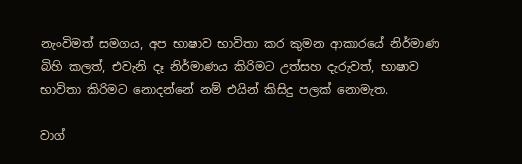නැංවිමත් සමගය, අප භාෂාව භාවිතා කර කුමන ආකාරයේ නිර්මාණ බිහි කලත්, එවැනි දෑ නිර්මාණය කිරිමට උත්සහ දැරුවත්, භාෂාව භාවිතා කිරිමට නොදන්නේ නම් එයින් කිසිදු පලක් නොමැත.

වාග්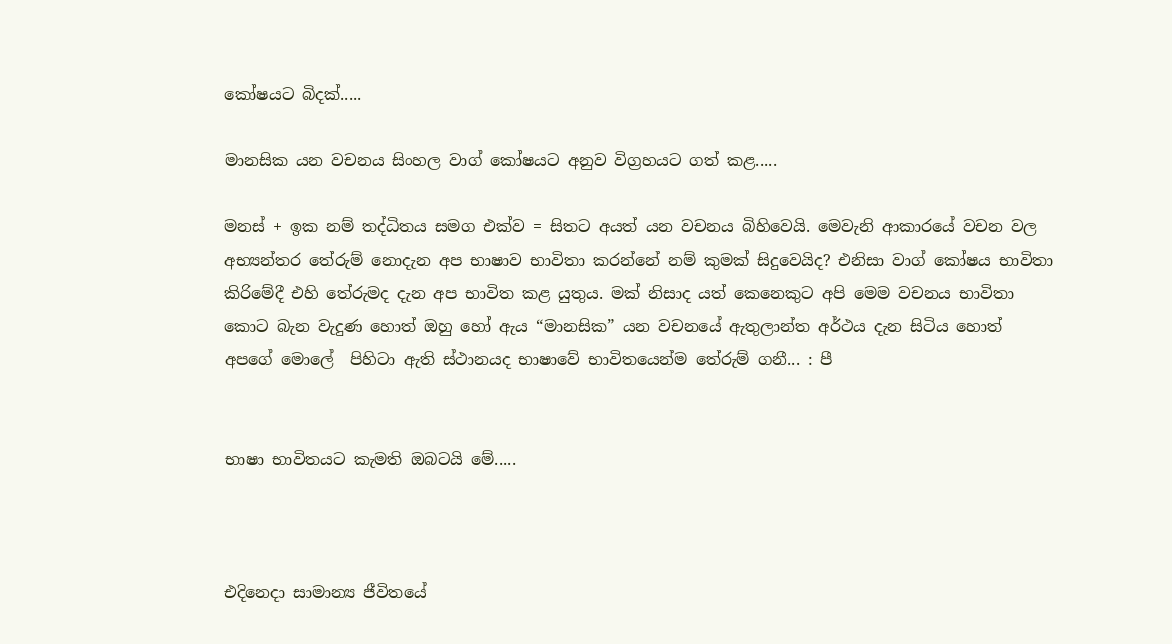කෝෂයට බිදක්.....

මානසික යන වචනය සිංහල වාග් කෝෂයට අනුව විග්‍රහයට ගත් කළ.....

මනස් + ඉක නම් තද්ධිතය සමග එක්ව = සිතට අයත් යන වචනය බිහිවෙයි. මෙවැනි ආකාරයේ වචන වල අභ්‍යන්තර තේරුම් නොදැන අප භාෂාව භාවිතා කරන්නේ නම් කුමක් සිදුවෙයිද? එනිසා වාග් කෝෂය භාවිතා කිරිමේදී එහි තේරුමද දැන අප භාවිත කළ යුතුය. මක් නිසාද යත් කෙනෙකුට අපි මෙම වචනය භාවිතා කොට බැන වැදුණ හොත් ඔහු හෝ ඇය “මානසික” යන වචනයේ ඇතුලාන්ත අර්ථය දැන සිටිය හොත් අපගේ මොලේ  පිහිටා ඇති ස්ථානයද භාෂාවේ භාවිතයෙන්ම තේරුම් ගනී... : පී


භාෂා භාවිතයට කැමති ඔබටයි මේ.....



එදිනෙදා සාමාන්‍ය ජීවිතයේ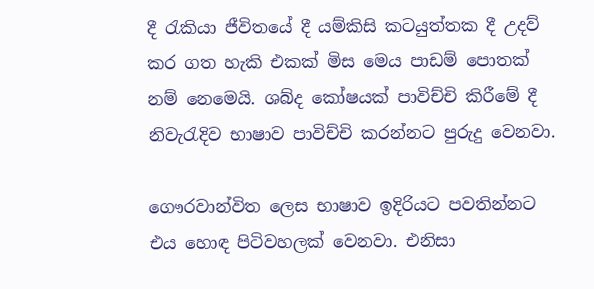දී රැකියා ජීවිතයේ දී යම්කිසි කටයුත්තක දී උදව් කර ගත හැකි එකක් මිස මෙය පාඩම් පොතක් නම් නෙමෙයි. ශබ්ද කෝෂයක් පාවිච්චි කිරීමේ දී නිවැරැදිව භාෂාව පාවිච්චි කරන්නට පුරුදු වෙනවා.

ගෞරවාන්විත ලෙස භාෂාව ඉදිරියට පවතින්නට එය හොඳ පිටිවහලක් වෙනවා. එනිසා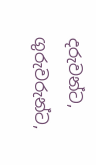දරුවන්ට, ගුරුවරුන්ට,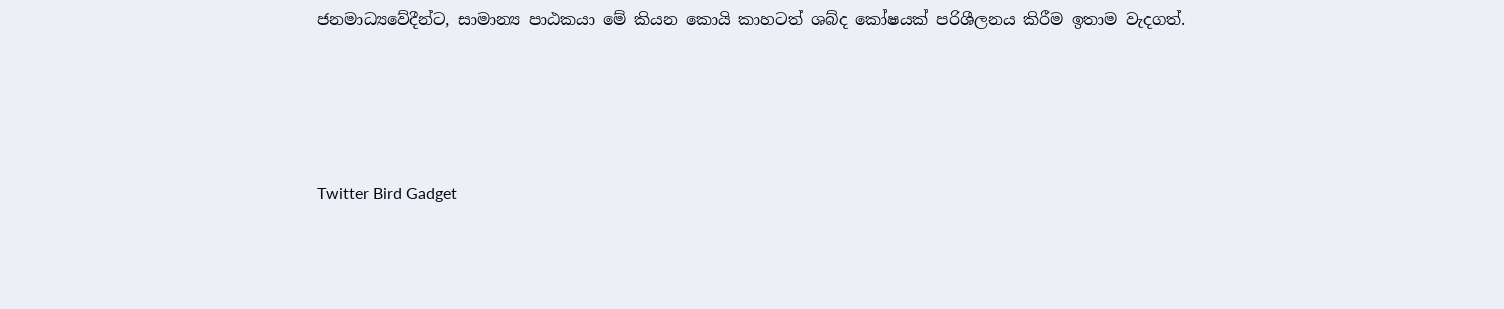ජනමාධ්‍යවේදීන්ට, සාමාන්‍ය පාඨකයා මේ කියන කොයි කාහටත් ශබ්ද කෝෂයක් පරිශීලනය කිරීම ඉතාම වැදගත්.




Twitter Bird Gadget